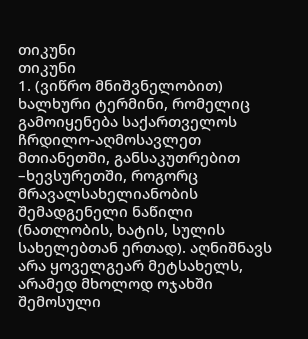თიკუნი
თიკუნი
1. (ვიწრო მნიშვნელობით) ხალხური ტერმინი, რომელიც გამოიყენება საქართველოს ჩრდილო-აღმოსავლეთ მთიანეთში, განსაკუთრებით –ხევსურეთში, როგორც მრავალსახელიანობის შემადგენელი ნაწილი (ნათლობის, ხატის, სულის სახელებთან ერთად). აღნიშნავს არა ყოველგეარ მეტსახელს, არამედ მხოლოდ ოჯახში შემოსული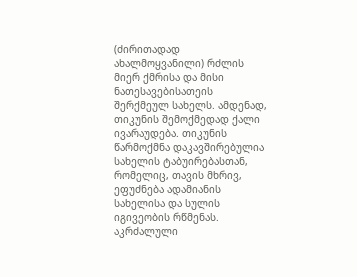(ძირითადად ახალმოყვანილი) რძლის მიერ ქმრისა და მისი ნათესავებისათეის შერქმეულ სახელს. ამდენად, თიკუნის შემოქმედად ქალი ივარაუდება. თიკუნის წარმოქმნა დაკავშირებულია სახელის ტაბუირებასთან, რომელიც, თავის მხრივ, ეფუძნება ადამიანის სახელისა და სულის იგივეობის რწმენას. აკრძალული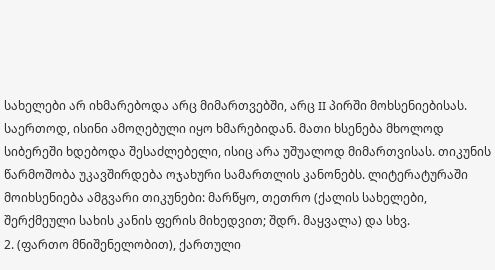სახელები არ იხმარებოდა არც მიმართვებში, არც II პირში მოხსენიებისას. საერთოდ, ისინი ამოღებული იყო ხმარებიდან. მათი ხსენება მხოლოდ სიბერეში ხდებოდა შესაძლებელი, ისიც არა უშუალოდ მიმართვისას. თიკუნის წარმოშობა უკავშირდება ოჯახური სამართლის კანონებს. ლიტერატურაში მოიხსენიება ამგვარი თიკუნები: მარწყო, თეთრო (ქალის სახელები, შერქმეული სახის კანის ფერის მიხედვით; შდრ. მაყვალა) და სხვ.
2. (ფართო მნიშენელობით), ქართული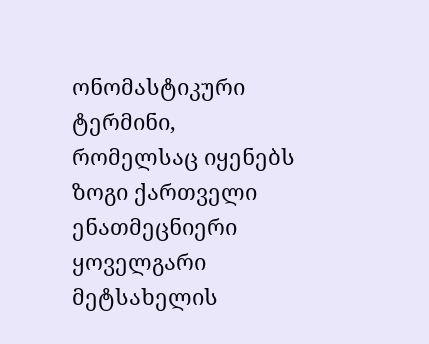ონომასტიკური ტერმინი, რომელსაც იყენებს ზოგი ქართველი ენათმეცნიერი ყოველგარი მეტსახელის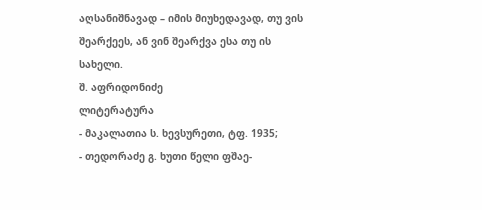აღსანიშნავად – იმის მიუხედავად, თუ ვის შეარქეეს, ან ვინ შეარქვა ესა თუ ის სახელი.
შ. აფრიდონიძე
ლიტერატურა
- მაკალათია ს. ხევსურეთი, ტფ. 1935;
- თედორაძე გ. ხუთი წელი ფშაე-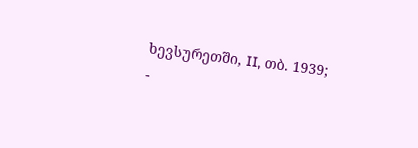ხევსურეთში, II, თბ. 1939;
-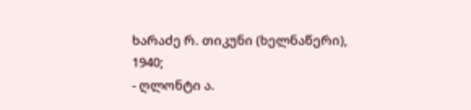ხარაძე რ. თიკუნი (ხელნაწერი), 1940;
- ღლონტი ა.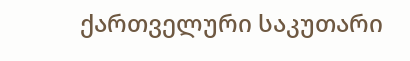ქართველური საკუთარი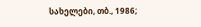სახელები, თბ., 1986;